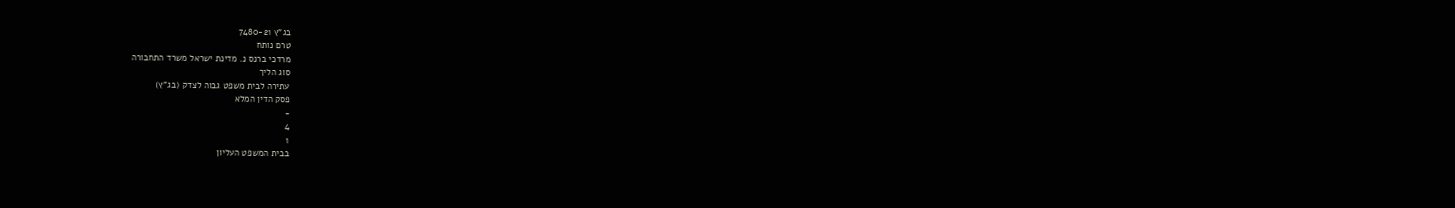בג"ץ 7480-21
טרם נותח
מרדכי ברנס נ. מדינת ישראל משרד התחבורה
סוג הליך
עתירה לבית משפט גבוה לצדק (בג"ץ)
פסק הדין המלא
-
4
1
בבית המשפט העליון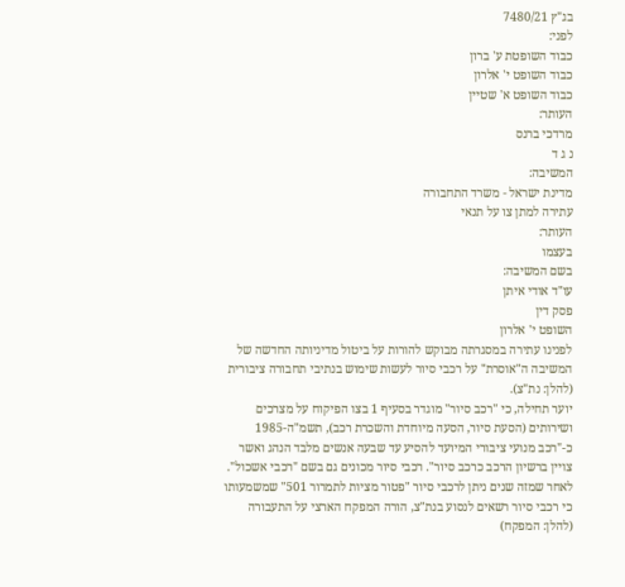בג"ץ 7480/21
לפני:
כבוד השופטת ע' ברון
כבוד השופט י' אלרון
כבוד השופט א' שטיין
העותר:
מרדכי ברנס
נ ג ד
המשיבה:
מדינת ישראל - משרד התחבורה
עתירה למתן צו על תנאי
העותר:
בעצמו
בשם המשיבה:
עו"ד אודי איתן
פסק דין
השופט י' אלרון
לפנינו עתירה במסגרתה מבוקש להורות על ביטול מדיניותה החדשה של המשיבה ה"אוסרת" על רכבי סיור לעשות שימוש בנתיבי תחבורה ציבורית (להלן: נת"צ).
יוער תחילה, כי "רכב סיור" מוגדר בסעיף 1 בצו הפיקוח על מצרכים ושירותים (הסעת סיור, הסעה מיוחדת והשכרת רכב), תשמ"ה-1985 כ-"רכב מנועי ציבורי המיועד להסיע עד שבעה אנשים מלבד הנהג ואשר צויין ברשיון הרכב כרכב סיור". רכבי סיור מכונים גם בשם "רכבי אשכול".
לאחר שמזה שנים ניתן לרכבי סיור "פטור מציות לתמרור 501" שמשמעותו כי רכבי סיור רשאים לנסוע בנת"צ, הורה המפקח הארצי על התעבורה (להלן: המפקח)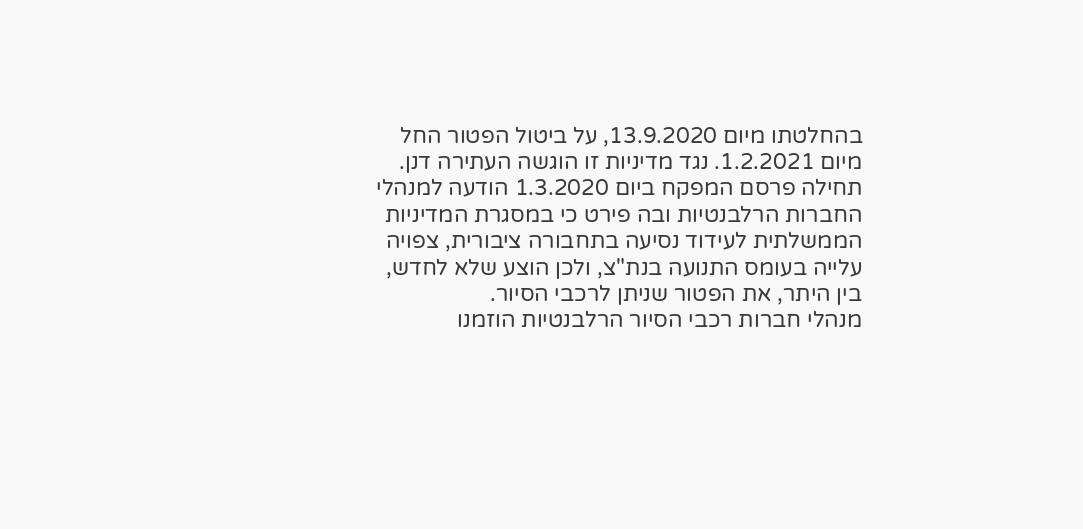בהחלטתו מיום 13.9.2020, על ביטול הפטור החל מיום 1.2.2021. נגד מדיניות זו הוגשה העתירה דנן.
תחילה פרסם המפקח ביום 1.3.2020 הודעה למנהלי החברות הרלבנטיות ובה פירט כי במסגרת המדיניות הממשלתית לעידוד נסיעה בתחבורה ציבורית, צפויה עלייה בעומס התנועה בנת"צ, ולכן הוצע שלא לחדש, בין היתר, את הפטור שניתן לרכבי הסיור.
מנהלי חברות רכבי הסיור הרלבנטיות הוזמנו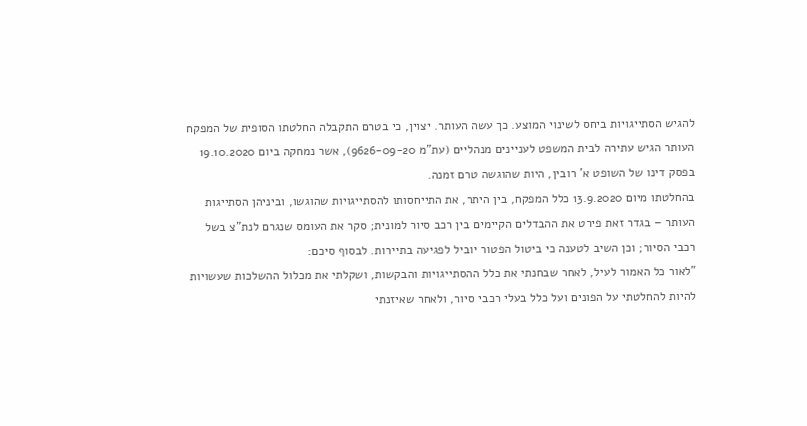להגיש הסתייגויות ביחס לשינוי המוצע. כך עשה העותר. יצוין, כי בטרם התקבלה החלטתו הסופית של המפקח העותר הגיש עתירה לבית המשפט לעניינים מנהליים (עת"מ 9626-09-20), אשר נמחקה ביום 19.10.2020 בפסק דינו של השופט א' רובין, היות שהוגשה טרם זמנה.
בהחלטתו מיום 13.9.2020 כלל המפקח, בין היתר, את התייחסותו להסתייגויות שהוגשו, וביניהן הסתייגות העותר – בגדר זאת פירט את ההבדלים הקיימים בין רכב סיור למונית; סקר את העומס שנגרם לנת"צ בשל רכבי הסיור; וכן השיב לטענה כי ביטול הפטור יוביל לפגיעה בתיירות. לבסוף סיכם:
"לאור כל האמור לעיל, לאחר שבחנתי את כלל ההסתייגויות והבקשות, ושקלתי את מכלול ההשלכות שעשויות להיות להחלטתי על הפונים ועל כלל בעלי רכבי סיור, ולאחר שאיזנתי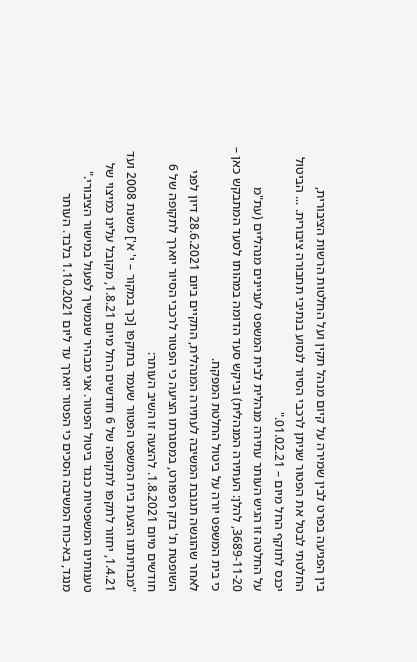בין הפגיעה בפרט לבין שמירה על קיום מנהל תקין ועל החלטות הרשות הציבורית, החלטתי לבטל את הפטור שניתן לרכבי הסיור לנסוע בנתיבי תחבורה ציבורית. ... הביטול יכנס לתוקף החל מיום – 01.02.21."
על החלטה זו הגיש העותר עתירה מנהלית לבית המשפט לעניינים מנהליים (עת"מ 3689-11-20, להלן: העתירה המנהלית) וביקש סעד הדומה במהותו לסעד המתבקש כאן – כי בית המשפט יורה על ביטול החלטת המפקח.
לאחר שהוגשה תגובת המשיבה לעתירה המנהלית, התקיים ביום 28.6.2021 דיון לפני השופטת ת' בזק רפפורט, במסגרתו הציעה כי הפטור לרכבי הסיור יוארך לתקופה של 6 חודשים מיום 1.8.2021. להצעה זו השיב העותר:
"מבחינתנו הצעת בית המשפט הפטור שעמד בתוקפו [כך במקור – י' א'] משנת 2008 ועד 1.4.21, יחזור לתקפו לתקופה של 6 חודשים החל מיום 1.8.21, מקובל עלינו כמיצוי של טענותינו המשפטיות כנגד ביטול הפטור. אני מבהיר שנמשיך לפעול במישור הציבורי."
מנגד, בא-כוח המשיבה הסכים כי הפטור יוארך עד ליום 1.10.2021 בלבד. העותר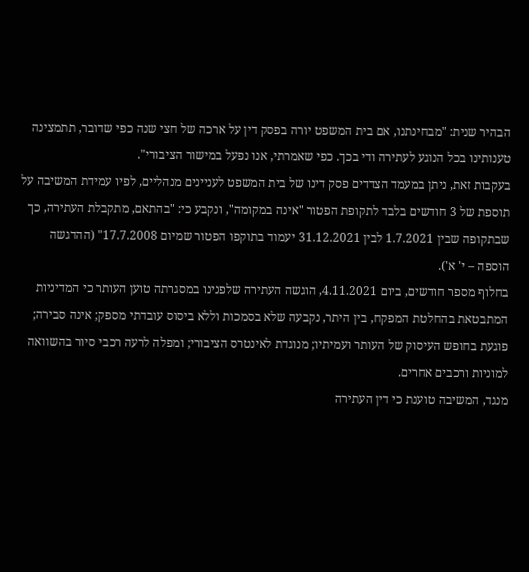הבהיר שנית: "מבחינתנו, אם בית המשפט יורה בפסק דין על ארכה של חצי שנה כפי שדובר, תתמצינה טענותינו בכל הנוגע לעתירה ודי בכך. כפי שאמרתי, אנו נפעל במישור הציבורי".
בעקבות זאת, ניתן במעמד הצדדים פסק דינו של בית המשפט לעניינים מנהליים, לפיו עמידת המשיבה על תוספת של 3 חודשים בלבד לתקופת הפטור "אינה במקומה", ונקבע כי: "בהתאם, מתקבלת העתירה, כך שבתקופה שבין 1.7.2021 לבין 31.12.2021 יעמוד בתוקפו הפטור שמיום 17.7.2008" (ההדגשה הוספה – י' א').
בחלוף מספר חודשים, ביום 4.11.2021, הוגשה העתירה שלפנינו במסגרתה טוען העותר כי המדיניות המתבטאת בהחלטת המפקח, בין היתר, נקבעה שלא בסמכות וללא ביסוס עובדתי מספק; אינה סבירה; פוגעת בחופש העיסוק של העותר ועמיתיו; מנוגדת לאינטרס הציבורי; ומפלה לרעה רכבי סיור בהשוואה למוניות ורכבים אחרים.
מנגד, המשיבה טוענת כי דין העתירה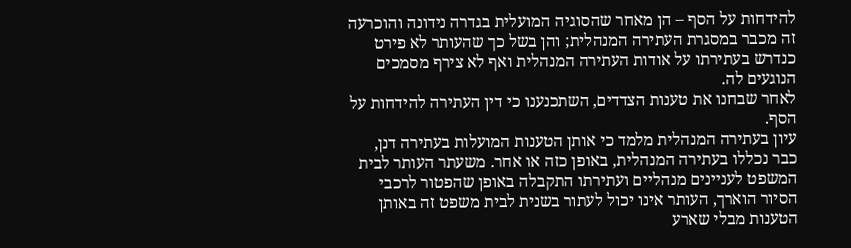להידחות על הסף – הן מאחר שהסוגיה המועלית בגדרה נידונה והוכרעה זה מכבר במסגרת העתירה המנהלית; והן בשל כך שהעותר לא פירט כנדרש בעתירתו על אודות העתירה המנהלית ואף לא צירף מסמכים הנוגעים לה.
לאחר שבחנו את טענות הצדדים, השתכנענו כי דין העתירה להידחות על הסף.
עיון בעתירה המנהלית מלמד כי אותן הטענות המועלות בעתירה דנן, כבר נכללו בעתירה המנהלית, באופן כזה או אחר. משעתר העותר לבית המשפט לעניינים מנהליים ועתירתו התקבלה באופן שהפטור לרכבי הסיור הוארך, העותר אינו יכול לעתור בשנית לבית משפט זה באותן הטענות מבלי שארע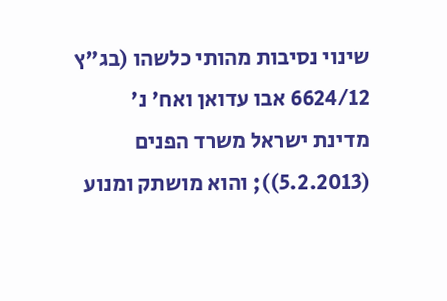שינוי נסיבות מהותי כלשהו (בג"ץ 6624/12 אבו עדואן ואח' נ' מדינת ישראל משרד הפנים (5.2.2013)); והוא מושתק ומנוע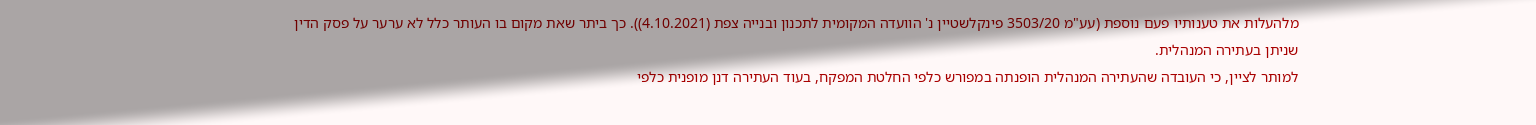מלהעלות את טענותיו פעם נוספת (עע"מ 3503/20 פינקלשטיין נ' הוועדה המקומית לתכנון ובנייה צפת (4.10.2021)). כך ביתר שאת מקום בו העותר כלל לא ערער על פסק הדין שניתן בעתירה המנהלית.
למותר לציין, כי העובדה שהעתירה המנהלית הופנתה במפורש כלפי החלטת המפקח, בעוד העתירה דנן מופנית כלפי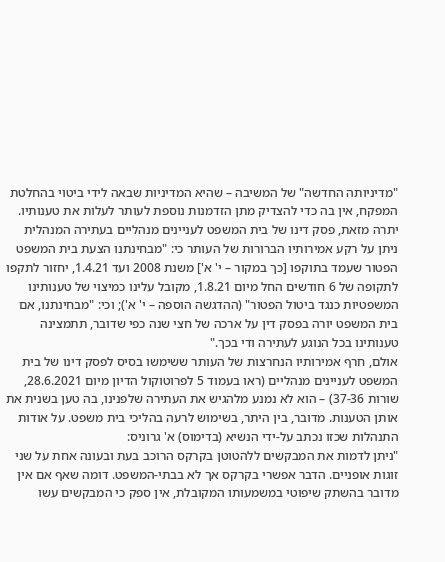"מדיניותה החדשה" של המשיבה – שהיא המדיניות שבאה לידי ביטוי בהחלטת המפקח, אין בה כדי להצדיק מתן הזדמנות נוספת לעותר לעלות את טענותיו.
יתרה מזאת, פסק דינו של בית המשפט לעניינים מנהליים בעתירה המנהלית ניתן על רקע אמירותיו הברורות של העותר כי: "מבחינתנו הצעת בית המשפט הפטור שעמד בתוקפו [כך במקור – י' א'] משנת 2008 ועד 1.4.21, יחזור לתקפו לתקופה של 6 חודשים החל מיום 1.8.21, מקובל עלינו כמיצוי של טענותינו המשפטיות כנגד ביטול הפטור" (ההדגשה הוספה – י' א'); וכי: "מבחינתנו, אם בית המשפט יורה בפסק דין על ארכה של חצי שנה כפי שדובר, תתמצינה טענותינו בכל הנוגע לעתירה ודי בכך."
אולם, חרף אמירותיו הנחרצות של העותר ששימשו בסיס לפסק דינו של בית המשפט לעניינים מנהליים (ראו בעמוד 5 לפרוטוקול הדיון מיום 28.6.2021, שורות 37-36) – הוא לא נמנע מלהגיש את העתירה שלפנינו, בה טען בשנית את אותן הטענות. מדובר, בין היתר, בשימוש לרעה בהליכי בית משפט. על אודות התנהלות שכזו נכתב על-ידי הנשיא (בדימוס) א' גרוניס:
"ניתן לדמות את המבקשים ללהטוטן בקרקס הרוכב בעת ובעונה אחת על שני זוגות אופניים. הדבר אפשרי בקרקס אך לא בבתי-המשפט. דומה שאף אם אין מדובר בהשתק שיפוטי במשמעותו המקובלת, אין ספק כי המבקשים עשו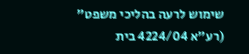שימוש לרעה בהליכי משפט" (רע"א 4224/04 בית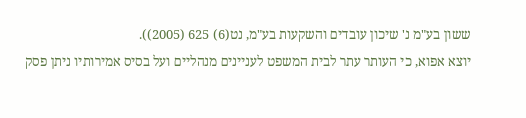ששון בע"מ נ' שיכון עובדים והשקעות בע"מ, נט(6) 625 (2005)).
יוצא אפוא, כי העותר עתר לבית המשפט לעניינים מנהליים ועל בסיס אמירותיו ניתן פסק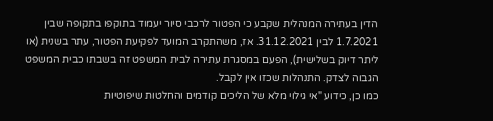הדין בעתירה המנהלית שקבע כי הפטור לרכבי סיור יעמוד בתוקפו בתקופה שבין 1.7.2021 לבין 31.12.2021. אז, משהתקרב המועד לפקיעת הפטור, עתר בשנית (או ליתר דיוק בשלישית), הפעם במסגרת עתירה לבית המשפט זה בשבתו כבית המשפט הגבוה לצדק. התנהלות שכזו אין לקבל.
כמו כן, כידוע "אי גילוי מלא של הליכים קודמים והחלטות שיפוטיות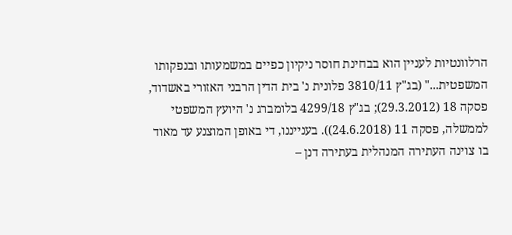הרלוונטיות לעניין הוא בבחינת חוסר ניקיון כפיים במשמעותו ובנפקותו המשפטית..." (בג"ץ 3810/11 פלונית נ' בית הדין הרבני האזורי באשדוד, פסקה 18 (29.3.2012); בג"ץ 4299/18 בלומברג נ' היועץ המשפטי לממשלה, פסקה 11 (24.6.2018)). בענייננו, די באופן המוצנע עד מאוד בו צוינה העתירה המנהלית בעתירה דנן –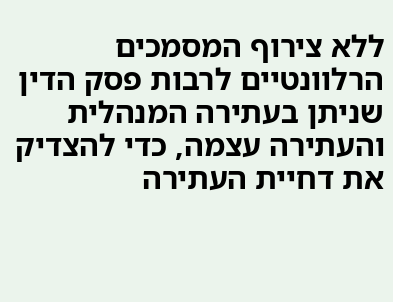ללא צירוף המסמכים הרלוונטיים לרבות פסק הדין שניתן בעתירה המנהלית והעתירה עצמה, כדי להצדיק את דחיית העתירה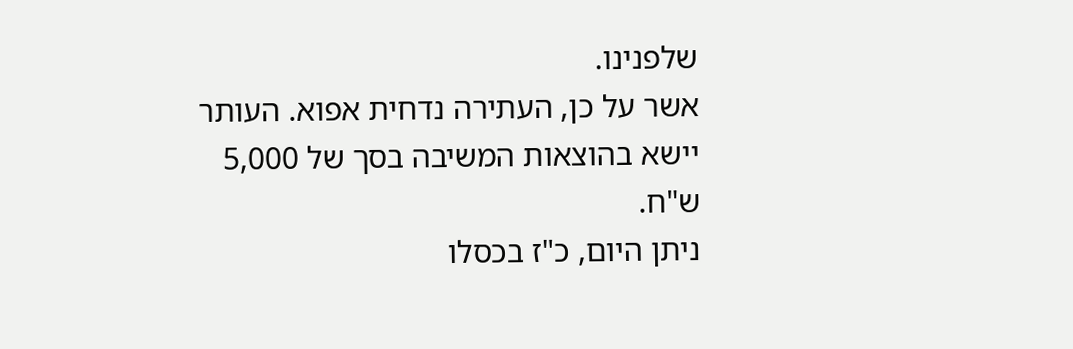שלפנינו.
אשר על כן, העתירה נדחית אפוא. העותר יישא בהוצאות המשיבה בסך של 5,000 ש"ח.
ניתן היום, כ"ז בכסלו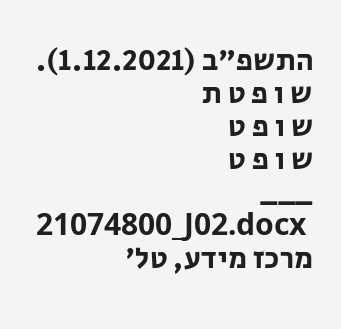התשפ"ב (1.12.2021).
ש ו פ ט ת
ש ו פ ט
ש ו פ ט
___
21074800_J02.docx
מרכז מידע, טל'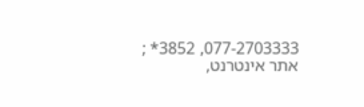077-2703333, 3852* ; אתר אינטרנט,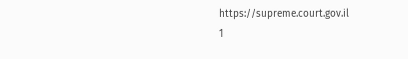https://supreme.court.gov.il
1